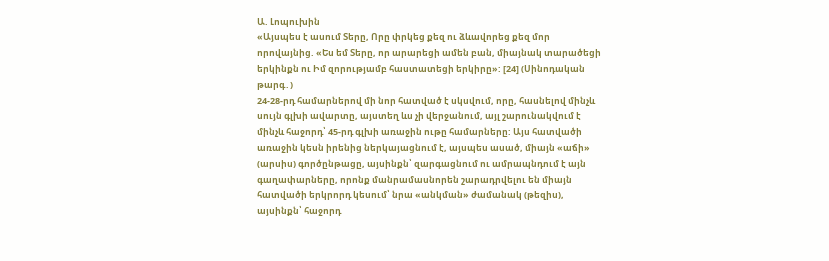Ա. Լոպուխին
«Այսպես է ասում Տերը, Որը փրկեց քեզ ու ձևավորեց քեզ մոր որովայնից. «Ես եմ Տերը, որ արարեցի ամեն բան, միայնակ տարածեցի երկինքն ու Իմ զորությամբ հաստատեցի երկիրը»: [24] (Սինոդական թարգ․)
24-28-րդ համարներով մի նոր հատված է սկսվում, որը, հասնելով մինչև սույն գլխի ավարտը, այստեղ ևս չի վերջանում, այլ շարունակվում է մինչև հաջորդ՝ 45-րդ գլխի առաջին ութը համարները: Այս հատվածի առաջին կեսն իրենից ներկայացնում է, այսպես ասած, միայն «աճի» (արսիս) գործընթացը, այսինքն՝ զարգացնում ու ամրապնդում է այն գաղափարները, որոնք մանրամասնորեն շարադրվելու են միայն հատվածի երկրորդ կեսում՝ նրա «անկման» ժամանակ (թեզիս), այսինքն՝ հաջորդ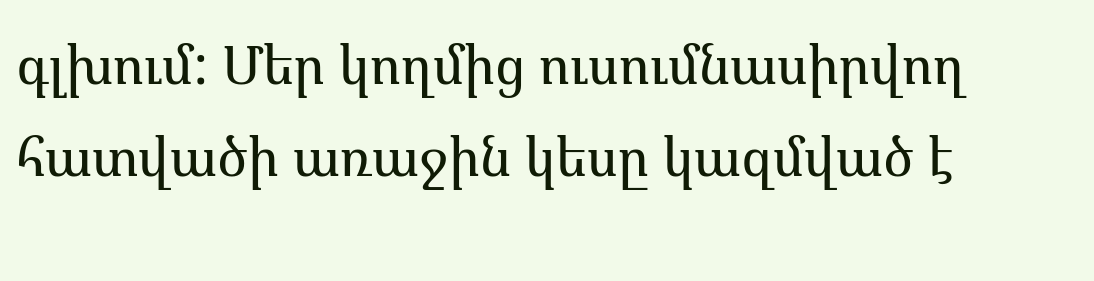գլխում: Մեր կողմից ուսումնասիրվող հատվածի առաջին կեսը կազմված է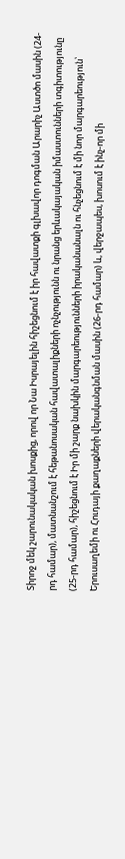Տիրոջ մեկ շարունակական խոսքից, որով որ Նա Իսրայելին հիշեցնում է իր հավատքի գլխավոր դոգման Արարիչ Աստծո մասին (24-րդ համար), մատնանշում է հեթանոսական հավատալիքների ոչնչությունն ու նրանց երևակայական իմաստունների տգիտությունը (25-րդ համար), հիշեցնում է Իր մի շարք նախկին մարգարեությունների իրականանալն ու հնչեցնում է մի նոր մարգարեություն՝ Երուսաղեմի ու Հուդայի քաղաքների վերականգնման մասին (26-րդ համար) և, վերջապես, խոսում է ինչ-որ մի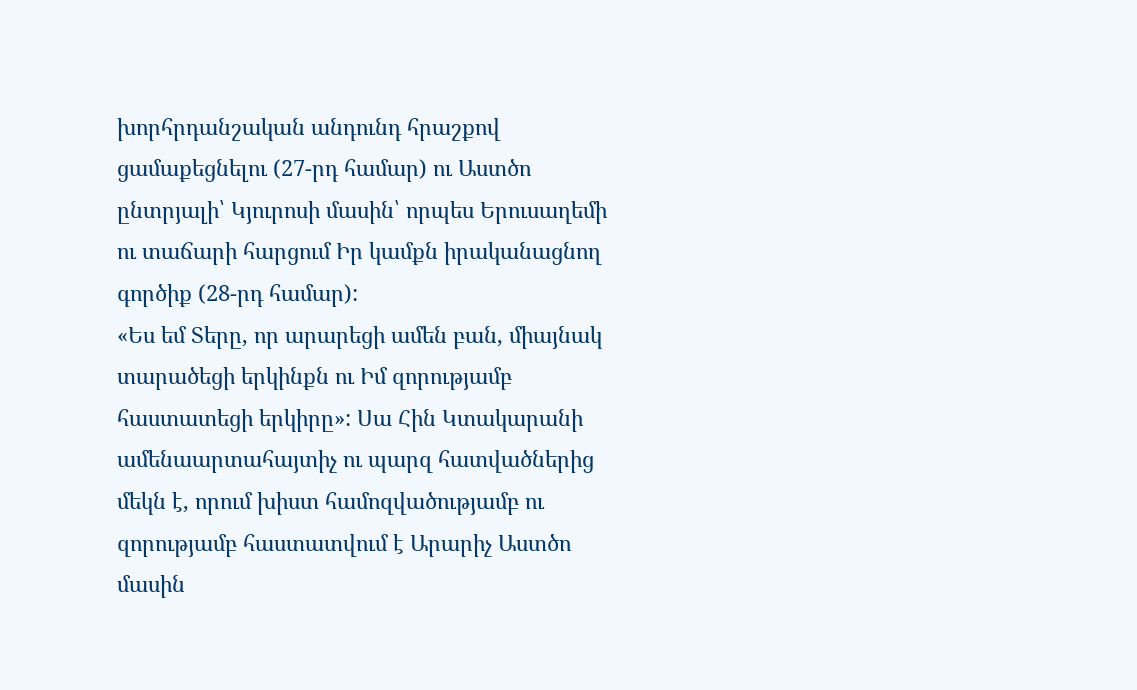խորհրդանշական անդունդ հրաշքով ցամաքեցնելու (27-րդ համար) ու Աստծո ընտրյալի՝ Կյուրոսի մասին՝ որպես Երուսաղեմի ու տաճարի հարցում Իր կամքն իրականացնող գործիք (28-րդ համար):
«Ես եմ Տերը, որ արարեցի ամեն բան, միայնակ տարածեցի երկինքն ու Իմ զորությամբ հաստատեցի երկիրը»: Սա Հին Կտակարանի ամենաարտահայտիչ ու պարզ հատվածներից մեկն է, որում խիստ համոզվածությամբ ու զորությամբ հաստատվում է Արարիչ Աստծո մասին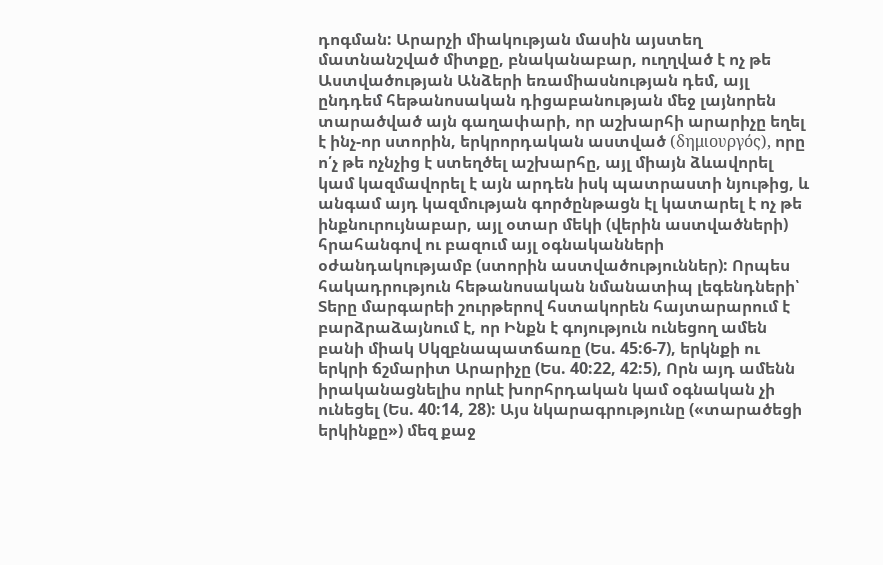դոգման: Արարչի միակության մասին այստեղ մատնանշված միտքը, բնականաբար, ուղղված է ոչ թե Աստվածության Անձերի եռամիասնության դեմ, այլ ընդդեմ հեթանոսական դիցաբանության մեջ լայնորեն տարածված այն գաղափարի, որ աշխարհի արարիչը եղել է ինչ-որ ստորին, երկրորդական աստված (δημιουργός), որը ո՛չ թե ոչնչից է ստեղծել աշխարհը, այլ միայն ձևավորել կամ կազմավորել է այն արդեն իսկ պատրաստի նյութից, և անգամ այդ կազմության գործընթացն էլ կատարել է ոչ թե ինքնուրույնաբար, այլ օտար մեկի (վերին աստվածների) հրահանգով ու բազում այլ օգնականների օժանդակությամբ (ստորին աստվածություններ): Որպես հակադրություն հեթանոսական նմանատիպ լեգենդների՝ Տերը մարգարեի շուրթերով հստակորեն հայտարարում է բարձրաձայնում է, որ Ինքն է գոյություն ունեցող ամեն բանի միակ Սկզբնապատճառը (Ես. 45:6-7), երկնքի ու երկրի ճշմարիտ Արարիչը (Ես. 40:22, 42:5), Որն այդ ամենն իրականացնելիս որևէ խորհրդական կամ օգնական չի ունեցել (Ես. 40:14, 28): Այս նկարագրությունը («տարածեցի երկինքը») մեզ քաջ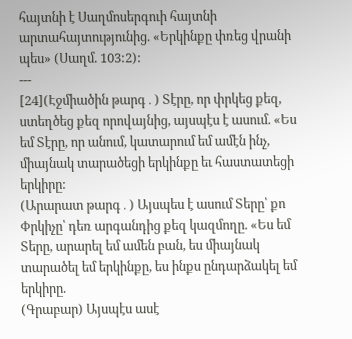հայտնի է Սաղմոսերգուի հայտնի արտահայտությունից. «Երկինքը փռեց վրանի պես» (Սաղմ. 103:2):
---
[24](Էջմիածին թարգ․) Տէրը, որ փրկեց քեզ, ստեղծեց քեզ որովայնից, այսպէս է ասում. «Ես եմ Տէրը, որ անում, կատարում եմ ամէն ինչ, միայնակ տարածեցի երկինքը եւ հաստատեցի երկիրը:
(Արարատ թարգ․) Այսպես է ասում Տերը՝ քո Փրկիչը՝ դեռ արգանդից քեզ կազմողը. «Ես եմ Տերը, արարել եմ ամեն բան, ես միայնակ տարածել եմ երկինքը, ես ինքս ընդարձակել եմ երկիրը.
(Գրաբար) Այսպէս ասէ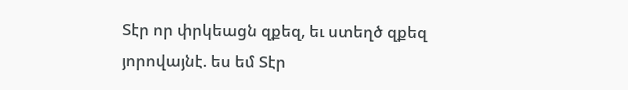Տէր որ փրկեացն զքեզ, եւ ստեղծ զքեզ յորովայնէ. ես եմ Տէր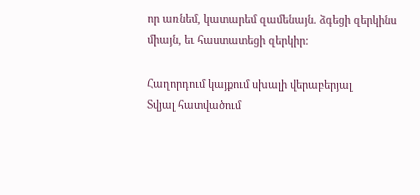որ առնեմ, կատարեմ զամենայն. ձգեցի զերկինս միայն, եւ հաստատեցի զերկիր:

Հաղորդում կայքում սխալի վերաբերյալ
Տվյալ հատվածում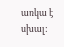առկա է սխալ: